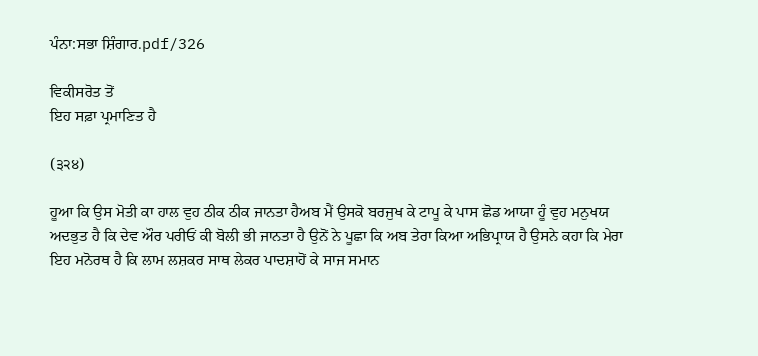ਪੰਨਾ:ਸਭਾ ਸ਼ਿੰਗਾਰ.pdf/326

ਵਿਕੀਸਰੋਤ ਤੋਂ
ਇਹ ਸਫ਼ਾ ਪ੍ਰਮਾਣਿਤ ਹੈ

(੩੨੪)

ਹੂਆ ਕਿ ਉਸ ਮੋਤੀ ਕਾ ਹਾਲ ਵੁਹ ਠੀਕ ਠੀਕ ਜਾਨਤਾ ਹੈਅਬ ਮੈਂ ਉਸਕੋ ਬਰਜੁਖ ਕੇ ਟਾਪੂ ਕੇ ਪਾਸ ਛੋਡ ਆਯਾ ਹੂੰ ਵੁਹ ਮਨੁਖਯ ਅਦਭੁਤ ਹੈ ਕਿ ਦੇਵ ਔਰ ਪਰੀਓਂ ਕੀ ਬੋਲੀ ਭੀ ਜਾਨਤਾ ਹੈ ਉਨੋਂ ਨੇ ਪੂਛਾ ਕਿ ਅਬ ਤੇਰਾ ਕਿਆ ਅਭਿਪ੍ਰਾਯ ਹੈ ਉਸਨੇ ਕਹਾ ਕਿ ਮੇਰਾ ਇਹ ਮਨੋਰਥ ਹੈ ਕਿ ਲਾਮ ਲਸ਼ਕਰ ਸਾਥ ਲੇਕਰ ਪਾਦਸ਼ਾਹੋਂ ਕੇ ਸਾਜ ਸਮਾਨ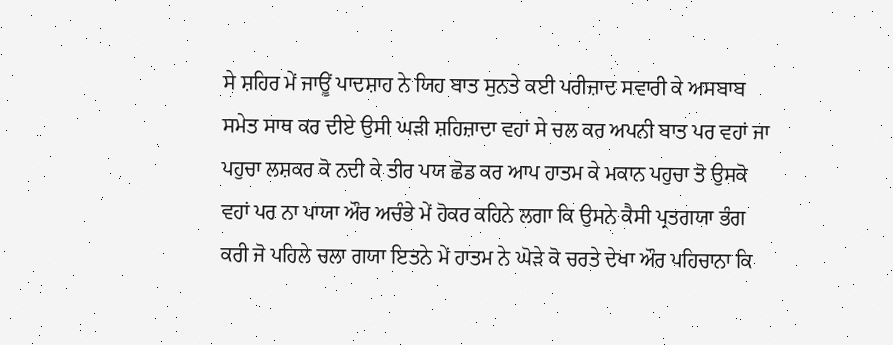ਸੇ ਸ਼ਹਿਰ ਮੇਂ ਜਾਊਂ ਪਾਦਸ਼ਾਹ ਨੇ ਯਿਹ ਬਾਤ ਸੁਨਤੇ ਕਈ ਪਰੀਜ਼ਾਦ ਸਵਾਰੀ ਕੇ ਅਸਬਾਬ ਸਮੇਤ ਸਾਥ ਕਰ ਦੀਏ ਉਸੀ ਘੜੀ ਸ਼ਹਿਜ਼ਾਦਾ ਵਹਾਂ ਸੇ ਚਲ ਕਰ ਅਪਨੀ ਬਾਤ ਪਰ ਵਹਾਂ ਜਾ ਪਹੁਚਾ ਲਸ਼ਕਰ ਕੋ ਨਦੀ ਕੇ ਤੀਰ ਪਯ ਛੋਡ ਕਰ ਆਪ ਹਾਤਮ ਕੇ ਮਕਾਨ ਪਹੁਚਾ ਤੋ ਉਸਕੋ ਵਹਾਂ ਪਰ ਨਾ ਪਾਯਾ ਔਰ ਅਚੰਭੇ ਮੇਂ ਹੋਕਰ ਕਹਿਨੇ ਲਗਾ ਕਿ ਉਸਨੇ ਕੈਸੀ ਪ੍ਰਤਗਯਾ ਭੰਗ ਕਰੀ ਜੋ ਪਹਿਲੇ ਚਲਾ ਗਯਾ ਇਤਨੇ ਮੇਂ ਹਾਤਮ ਨੇ ਘੋੜੇ ਕੋ ਚਰਤੇ ਦੇਖਾ ਔਰ ਪਹਿਚਾਨਾ ਕਿ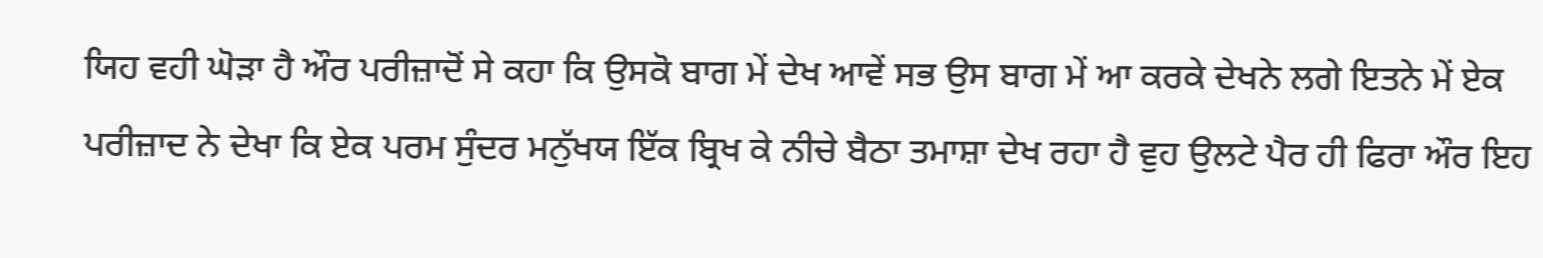ਯਿਹ ਵਹੀ ਘੋੜਾ ਹੈ ਔਰ ਪਰੀਜ਼ਾਦੋਂ ਸੇ ਕਹਾ ਕਿ ਉਸਕੋ ਬਾਗ ਮੇਂ ਦੇਖ ਆਵੇਂ ਸਭ ਉਸ ਬਾਗ ਮੇਂ ਆ ਕਰਕੇ ਦੇਖਨੇ ਲਗੇ ਇਤਨੇ ਮੇਂ ਏਕ ਪਰੀਜ਼ਾਦ ਨੇ ਦੇਖਾ ਕਿ ਏਕ ਪਰਮ ਸੁੰਦਰ ਮਨੁੱਖਯ ਇੱਕ ਬ੍ਰਿਖ ਕੇ ਨੀਚੇ ਬੈਠਾ ਤਮਾਸ਼ਾ ਦੇਖ ਰਹਾ ਹੈ ਵੁਹ ਉਲਟੇ ਪੈਰ ਹੀ ਫਿਰਾ ਔਰ ਇਹ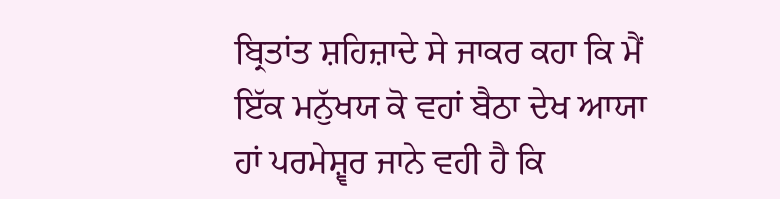ਬ੍ਰਿਤਾਂਤ ਸ਼ਹਿਜ਼ਾਦੇ ਸੇ ਜਾਕਰ ਕਹਾ ਕਿ ਮੈਂ ਇੱਕ ਮਨੁੱਖਯ ਕੋ ਵਹਾਂ ਬੈਠਾ ਦੇਖ ਆਯਾ ਹਾਂ ਪਰਮੇਸ਼੍ਵਰ ਜਾਨੇ ਵਹੀ ਹੈ ਕਿ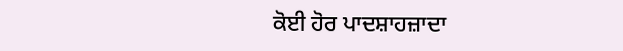ਕੋਈ ਹੋਰ ਪਾਦਸ਼ਾਹਜ਼ਾਦਾ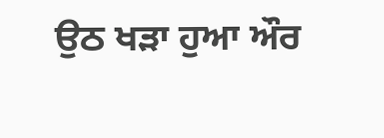ਉਠ ਖੜਾ ਹੁਆ ਔਰ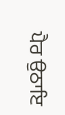ਪੈਰ ਉਠਾਇ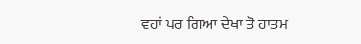ਵਹਾਂ ਪਰ ਗਿਆ ਦੇਖਾ ਤੋ ਹਾਤਮ